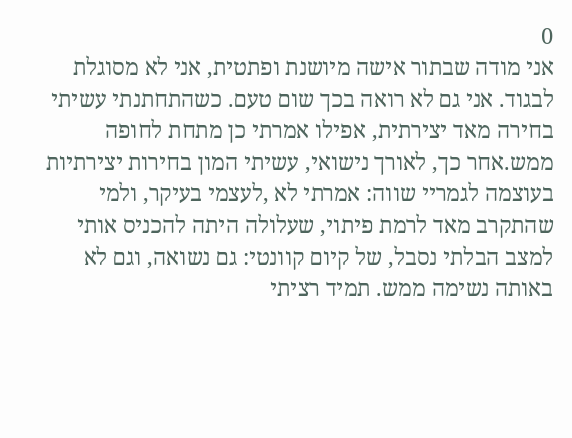0
אני מודה שבתור אישה מיושנת ופתטית, אני לא מסוגלת לבגוד. אני גם לא רואה בכך שום טעם. כשהתחתנתי עשיתי בחירה מאד יצירתית, אפילו אמרתי כן מתחת לחופה ממש.אחר כך, לאורך נישואי, עשיתי המון בחירות יצירתיות בעוצמה לגמריי שווה: אמרתי לא ,לעצמי בעיקר, ולמי שהתקרב מאד לרמת פיתוי, שעלולה היתה להכניס אותי למצב הבלתי נסבל, של קיום קוונטי: גם נשואה, וגם לא באותה נשימה ממש. תמיד רציתי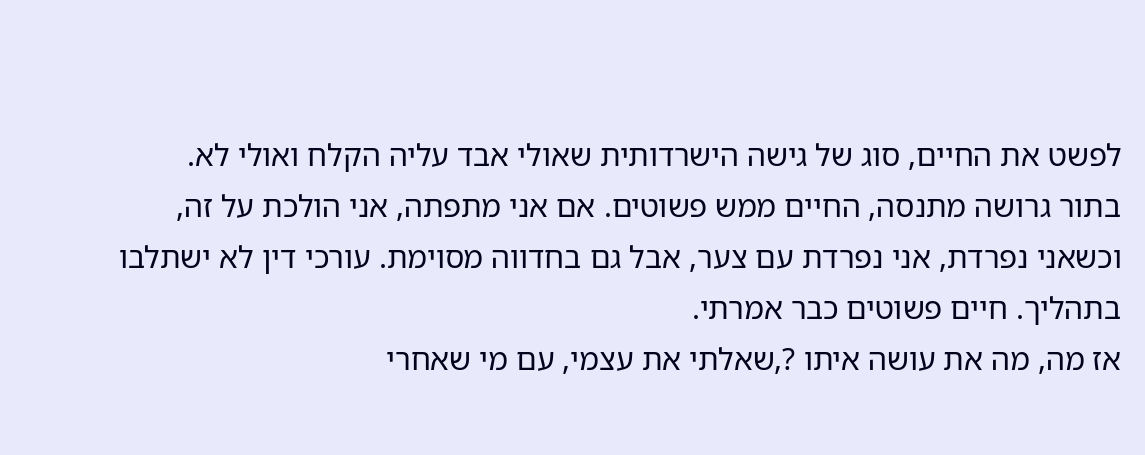לפשט את החיים, סוג של גישה הישרדותית שאולי אבד עליה הקלח ואולי לא.
בתור גרושה מתנסה, החיים ממש פשוטים. אם אני מתפתה, אני הולכת על זה, וכשאני נפרדת, אני נפרדת עם צער, אבל גם בחדווה מסוימת. עורכי דין לא ישתלבו בתהליך. חיים פשוטים כבר אמרתי.
אז מה, מה את עושה איתו ?,שאלתי את עצמי, עם מי שאחרי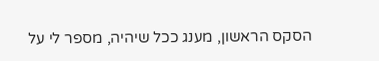הסקס הראשון, מענג ככל שיהיה, מספר לי על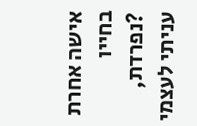אישה אחרת בחייו ?נפרדת, עניתי לעצמי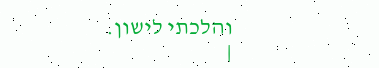והלכתי לישון.
|